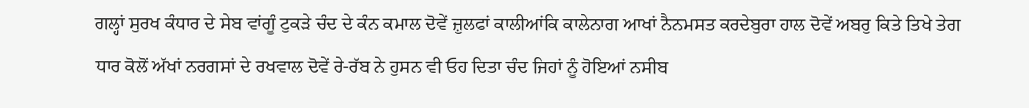ਗਲ੍ਹਾਂ ਸੁਰਖ ਕੰਧਾਰ ਦੇ ਸੇਬ ਵਾਂਗੂੰ ਟੁਕੜੇ ਚੰਦ ਦੇ ਕੰਨ ਕਮਾਲ ਦੋਵੇਂ ਜ਼ੁਲਫਾਂ ਕਾਲੀਆਂਕਿ ਕਾਲੇਨਾਗ ਆਖਾਂ ਨੈਨਮਸਤ ਕਰਦੇਬੁਰਾ ਹਾਲ ਦੋਵੇਂ ਅਬਰੁ ਕਿਤੇ ਤਿਖੇ ਤੇਗ ਧਾਰ ਕੋਲੋਂ ਅੱਖਾਂ ਨਰਗਸਾਂ ਦੇ ਰਖਵਾਲ ਦੋਵੇਂ ਰੇ-ਰੱਬ ਨੇ ਹੁਸਨ ਵੀ ਓਹ ਦਿਤਾ ਚੰਦ ਜਿਹਾਂ ਨੂੰ ਹੋਇਆਂ ਨਸੀਬ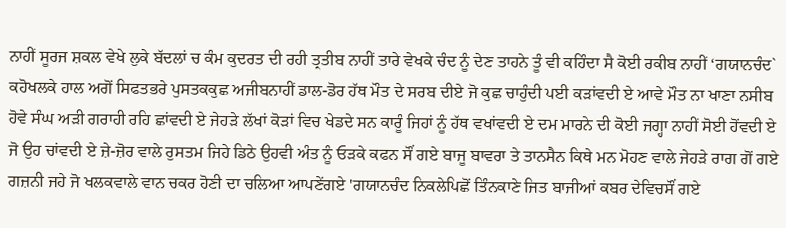ਨਾਹੀਂ ਸੂਰਜ ਸ਼ਕਲ ਵੇਖੇ ਲੁਕੇ ਬੱਦਲਾਂ ਚ ਕੰਮ ਕੁਦਰਤ ਦੀ ਰਹੀ ਤ੍ਰਤੀਬ ਨਾਹੀਂ ਤਾਰੇ ਵੇਖਕੇ ਚੰਦ ਨੂੰ ਦੇਣ ਤਾਹਨੇ ਤੂੰ ਵੀ ਕਹਿੰਦਾ ਸੈ ਕੋਈ ਰਕੀਬ ਨਾਹੀਂ ‘ਗਯਾਨਚੰਦ` ਕਹੋਖਲਕੇ ਹਾਲ ਅਗੋਂ ਸਿਫਤਭਰੇ ਪੁਸਤਕਕੁਛ ਅਜੀਬਨਾਹੀਂ ਡਾਲ-ਡੋਰ ਹੱਥ ਮੌਤ ਦੇ ਸਰਬ ਦੀਏ ਜੋ ਕੁਛ ਚਾਹੁੰਦੀ ਪਈ ਕੜਾਂਵਦੀ ਏ ਆਵੇ ਮੌਤ ਨਾ ਖਾਣਾ ਨਸੀਬ ਹੋਵੇ ਸੰਘ ਅੜੀ ਗਰਾਹੀ ਰਹਿ ਛਾਂਵਦੀ ਏ ਜੇਹੜੇ ਲੱਖਾਂ ਕੋੜਾਂ ਵਿਚ ਖੇਡਦੇ ਸਨ ਕਾਰੂੰ ਜਿਹਾਂ ਨੂੰ ਹੱਥ ਵਖਾਂਵਦੀ ਏ ਦਮ ਮਾਰਨੇ ਦੀ ਕੋਈ ਜਗ੍ਹਾ ਨਾਹੀਂ ਸੋਈ ਹੋਂਵਦੀ ਏ ਜੋ ਉਹ ਚਾਂਵਦੀ ਏ ਜ਼ੇ-ਜ਼ੋਰ ਵਾਲੇ ਰੁਸਤਮ ਜਿਹੇ ਡਿਠੇ ਉਹਵੀ ਅੰਤ ਨੂੰ ਓੜਕੇ ਕਫਨ ਸੌਂ ਗਏ ਬਾਜੂ ਬਾਵਰਾ ਤੇ ਤਾਨਸੈਨ ਕਿਥੇ ਮਨ ਮੋਹਣ ਵਾਲੇ ਜੇਹੜੇ ਰਾਗ ਗੋਂ ਗਏ ਗਜ਼ਨੀ ਜਹੇ ਜੋ ਖਲਕਵਾਲੇ ਵਾਨ ਚਕਰ ਹੋਣੀ ਦਾ ਚਲਿਆ ਆਪਣੇਂਗਏ 'ਗਯਾਨਚੰਦ ਨਿਕਲੇਪਿਛੋਂ ਤਿੰਨਕਾਣੇ ਜਿਤ ਬਾਜੀਆਂ ਕਬਰ ਦੇਵਿਚਸੌਂ ਗਏ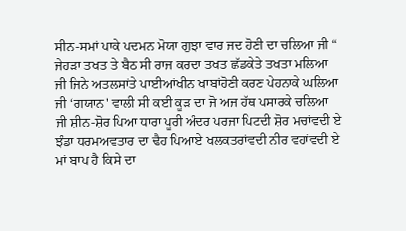ਸੀਨ-ਸਮਾਂ ਪਾਕੇ ਪਦਮਨ ਮੋਯਾ ਗੁਝਾ ਵਾਰ ਜਦ ਹੋਣੀ ਦਾ ਚਲਿਆ ਜੀ “ ਜੇਹੜਾ ਤਖਤ ਤੇ ਬੈਠ ਸੀ ਰਾਜ ਕਰਦਾ ਤਖਤ ਛੱਡਕੇਤੇ ਤਖਤਾ ਮਲਿਆ ਜੀ ਜਿਨੇ ਅਤਲਸਾਂਤੇ ਪਾਈਆਂਖੀਨ ਖਾਬਾਂਹੋਣੀ ਕਰਣ ਪੇਹਨਾਕੇ ਘਲਿਆ ਜੀ ‘ਗਯਾਨ' ਵਾਲੀ ਸੀ ਕਈ ਕੂੜ ਦਾ ਜੋ ਅਜ ਹੱਥ ਪਸਾਰਕੇ ਚਲਿਆ ਜੀ ਸ਼ੀਨ-ਸ਼ੋਰ ਪਿਆ ਧਾਰਾ ਪੂਰੀ ਅੰਦਰ ਪਰਜਾ ਪਿਟਦੀ ਸ਼ੋਰ ਮਚਾਂਵਦੀ ਏ ਝੰਡਾ ਧਰਮਅਵਤਾਰ ਦਾ ਢੈਹ ਪਿਆਏ ਖਲਕਤਰਾਂਵਦੀ ਨੀਰ ਵਹਾਂਵਦੀ ਏ ਮਾਂ ਬਾਪ ਹੈ ਕਿਸੇ ਦਾ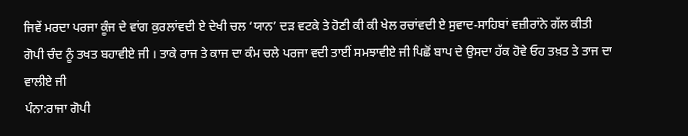ਜਿਵੇਂ ਮਰਦਾ ਪਰਜਾ ਕੂੰਜ ਦੇ ਵਾਂਗ ਕੁਰਲਾਂਵਦੀ ਏ ਦੇਖੀ ਚਲ ‘ਯਾਨ’ ਦੜ ਵਟਕੇ ਤੇ ਹੋਣੀ ਕੀ ਕੀ ਖੇਲ ਰਚਾਂਵਦੀ ਏ ਸੁਵਾਦ-ਸਾਹਿਬਾਂ ਵਜ਼ੀਰਾਂਨੇ ਗੱਲ ਕੀਤੀ ਗੋਪੀ ਚੰਦ ਨੂੰ ਤਖਤ ਬਹਾਵੀਏ ਜੀ । ਤਾਕੇ ਰਾਜ ਤੇ ਕਾਜ ਦਾ ਕੰਮ ਚਲੇ ਪਰਜਾ ਵਦੀ ਤਾਈਂ ਸਮਝਾਵੀਏ ਜੀ ਪਿਛੋਂ ਬਾਪ ਦੇ ਉਸਦਾ ਹੱਕ ਹੋਵੇ ਓਹ ਤਖ਼ਤ ਤੇ ਤਾਜ ਦਾ ਵਾਲੀਏ ਜੀ
ਪੰਨਾ:ਰਾਜਾ ਗੋਪੀ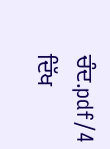ਚੰਦ.pdf/4
ਦਿੱਖ